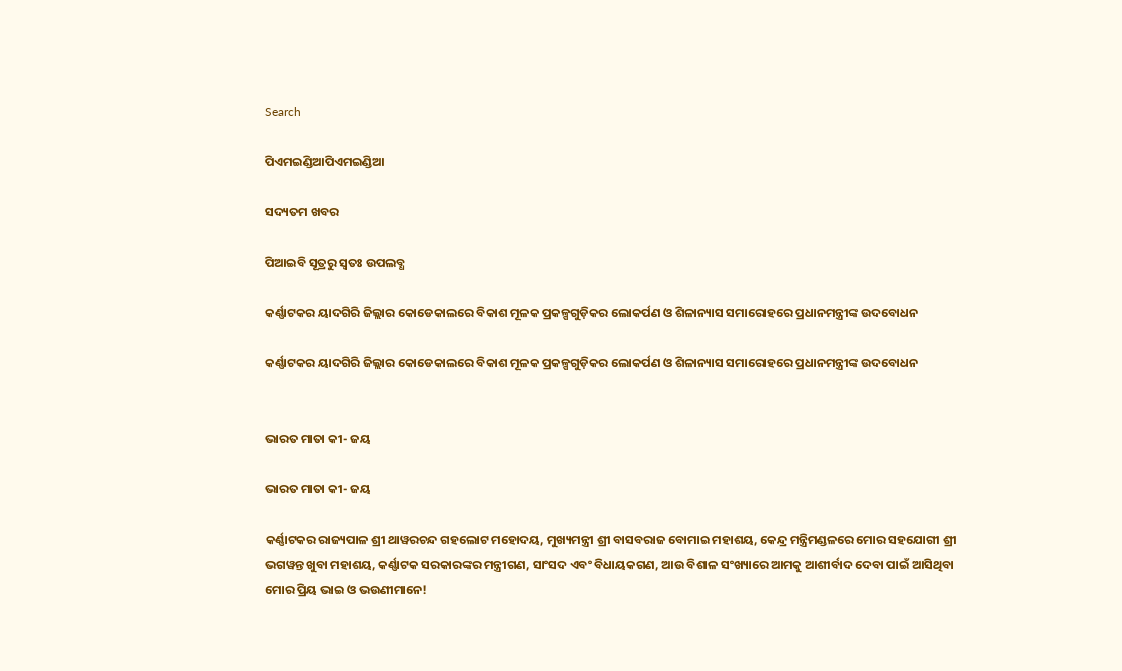Search

ପିଏମଇଣ୍ଡିଆପିଏମଇଣ୍ଡିଆ

ସଦ୍ୟତମ ଖବର

ପିଆଇବି ସୂତ୍ରରୁ ସ୍ବତଃ ଉପଲବ୍ଧ

କର୍ଣ୍ଣାଟକର ୟାଦଗିରି ଜିଲ୍ଲାର କୋଡେକାଲରେ ବିକାଶ ମୂଳକ ପ୍ରକଳ୍ପଗୁଡ଼ିକର ଲୋକର୍ପଣ ଓ ଶିଳାନ୍ୟାସ ସମାରୋହରେ ପ୍ରଧାନମନ୍ତ୍ରୀଙ୍କ ଉଦବୋଧନ

କର୍ଣ୍ଣାଟକର ୟାଦଗିରି ଜିଲ୍ଲାର କୋଡେକାଲରେ ବିକାଶ ମୂଳକ ପ୍ରକଳ୍ପଗୁଡ଼ିକର ଲୋକର୍ପଣ ଓ ଶିଳାନ୍ୟାସ ସମାରୋହରେ ପ୍ରଧାନମନ୍ତ୍ରୀଙ୍କ ଉଦବୋଧନ


ଭାରତ ମାତା କୀ- ଜୟ

ଭାରତ ମାତା କୀ- ଜୟ

କର୍ଣ୍ଣାଟକର ରାଜ୍ୟପାଳ ଶ୍ରୀ ଥାୱରଚନ୍ଦ ଗହଲୋଟ ମହୋଦୟ, ମୁଖ୍ୟମନ୍ତ୍ରୀ ଶ୍ରୀ ବାସବରାଜ ବୋମାଇ ମହାଶୟ, କେନ୍ଦ୍ର ମନ୍ତ୍ରିମଣ୍ଡଳରେ ମୋର ସହଯୋଗୀ ଶ୍ରୀ ଭଗୱନ୍ତ ଖୁବା ମହାଶୟ, କର୍ଣ୍ଣାଟକ ସରକାରଙ୍କର ମନ୍ତ୍ରୀଗଣ, ସାଂସଦ ଏବଂ ବିଧାୟକଗଣ, ଆଉ ବିଶାଳ ସଂଖ୍ୟାରେ ଆମକୁ ଆଶୀର୍ବାଦ ଦେବା ପାଇଁ ଆସିଥିବା ମୋର ପ୍ରିୟ ଭାଇ ଓ ଭଉଣୀମାନେ!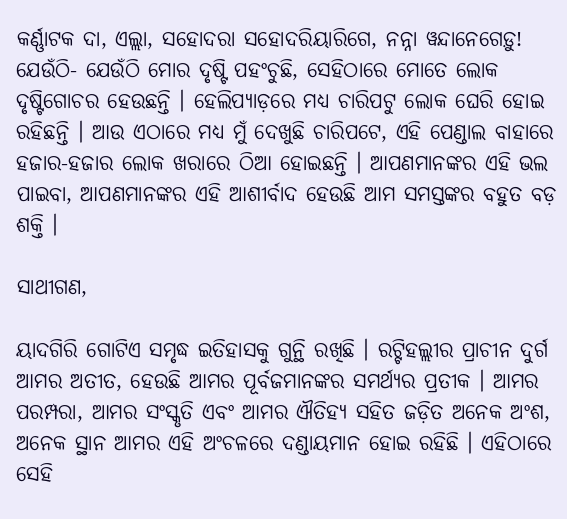କର୍ଣ୍ଣାଟକ ଦା, ଏଲ୍ଲା, ସହୋଦରା ସହୋଦରିୟାରିଗେ, ନନ୍ନା ୱନ୍ଦାନେଗେଡ଼ୁ! ଯେଉଁଠି- ଯେଉଁଠି ମୋର ଦୃଷ୍ଟି ପହଂଚୁଛି, ସେହିଠାରେ ମୋତେ ଲୋକ ଦୃଷ୍ଟିଗୋଚର ହେଉଛନ୍ତି । ହେଲିପ୍ୟାଡ଼ରେ ମଧ୍ୟ ଚାରିପଟୁ ଲୋକ ଘେରି ହୋଇ ରହିଛନ୍ତି । ଆଉ ଏଠାରେ ମଧ୍ୟ ମୁଁ ଦେଖୁଛି ଚାରିପଟେ, ଏହି ପେଣ୍ଡାଲ ବାହାରେ ହଜାର-ହଜାର ଲୋକ ଖରାରେ ଠିଆ ହୋଇଛନ୍ତି । ଆପଣମାନଙ୍କର ଏହି ଭଲ ପାଇବା, ଆପଣମାନଙ୍କର ଏହି ଆଶୀର୍ବାଦ ହେଉଛି ଆମ ସମସ୍ତଙ୍କର ବହୁତ ବଡ଼ ଶକ୍ତି ।

ସାଥୀଗଣ,

ୟାଦଗିରି ଗୋଟିଏ ସମୃଦ୍ଧ ଇତିହାସକୁ ଗୁନ୍ଥି ରଖିଛି । ରଟ୍ଟିହଲ୍ଲୀର ପ୍ରାଚୀନ ଦୁର୍ଗ ଆମର ଅତୀତ, ହେଉଛି ଆମର ପୂର୍ବଜମାନଙ୍କର ସମର୍ଥ୍ୟର ପ୍ରତୀକ । ଆମର ପରମ୍ପରା, ଆମର ସଂସ୍କୃତି ଏବଂ ଆମର ଐତିହ୍ୟ ସହିତ ଜଡ଼ିତ ଅନେକ ଅଂଶ, ଅନେକ ସ୍ଥାନ ଆମର ଏହି ଅଂଚଳରେ ଦଣ୍ଡାୟମାନ ହୋଇ ରହିଛି । ଏହିଠାରେ ସେହି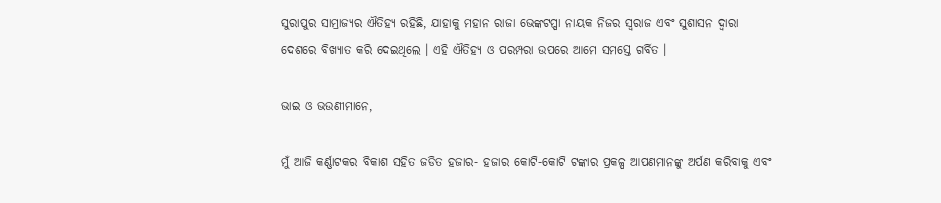ସୁରାପୁର ସାମ୍ରାଜ୍ୟର ଐତିହ୍ୟ ରହିଛି, ଯାହାକୁ ମହାନ ରାଜା ଭେଙ୍କଟପ୍ପା ନାୟକ ନିଜର ସ୍ୱରାଜ ଏବଂ ସୁଶାସନ ଦ୍ୱାରା ଦେଶରେ ବିଖ୍ୟାତ କରି ଦେଇଥିଲେ । ଏହି ଐତିହ୍ୟ ଓ ପରମ୍ପରା ଉପରେ ଆମେ ସମସ୍ତେ ଗର୍ବିତ ।

ଭାଇ ଓ ଭଉଣୀମାନେ,

ମୁଁ ଆଜି କର୍ଣ୍ଣାଟକର ବିକାଶ ସହିତ ଜଡିତ ହଜାର- ହଜାର କୋଟି-କୋଟି ଟଙ୍କାର ପ୍ରକଳ୍ପ ଆପଣମାନଙ୍କୁ ଅର୍ପଣ କରିବାକୁ ଏବଂ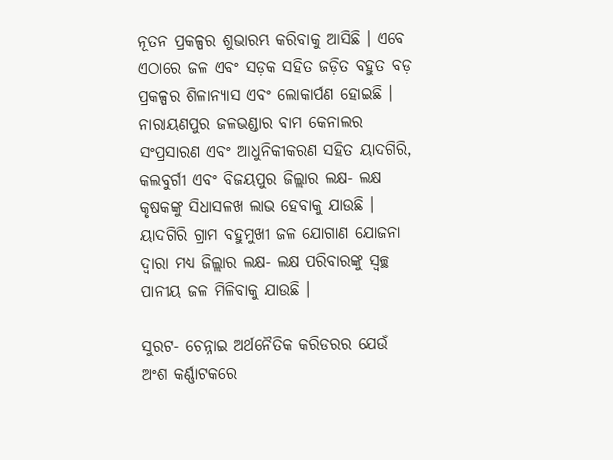ନୂତନ ପ୍ରକଳ୍ପର ଶୁଭାରମ୍ଭ କରିବାକୁ ଆସିଛି । ଏବେ ଏଠାରେ ଜଳ ଏବଂ ସଡ଼କ ସହିତ ଜଡ଼ିତ ବହୁତ ବଡ଼ ପ୍ରକଳ୍ପର ଶିଳାନ୍ୟାସ ଏବଂ ଲୋକାର୍ପଣ ହୋଇଛି । ନାରାୟଣପୁର ଜଳଭଣ୍ଡାର ବାମ କେନାଲର ସଂପ୍ରସାରଣ ଏବଂ ଆଧୁନିକୀକରଣ ସହିତ ୟାଦଗିରି, କଲବୁର୍ଗୀ ଏବଂ ବିଜୟପୁର ଜିଲ୍ଲାର ଲକ୍ଷ- ଲକ୍ଷ କୃଷକଙ୍କୁ ସିଧାସଳଖ ଲାଭ ହେବାକୁ ଯାଉଛି । ୟାଦଗିରି ଗ୍ରାମ ବହୁମୁଖୀ ଜଳ ଯୋଗାଣ ଯୋଜନା ଦ୍ୱାରା ମଧ୍ୟ ଜିଲ୍ଲାର ଲକ୍ଷ- ଲକ୍ଷ ପରିବାରଙ୍କୁ ସ୍ୱଚ୍ଛ ପାନୀୟ ଜଳ ମିଳିବାକୁ ଯାଉଛି ।

ସୁରଟ- ଚେନ୍ନାଇ ଅର୍ଥନୈତିକ କରିଡରର ଯେଉଁ ଅଂଶ କର୍ଣ୍ଣାଟକରେ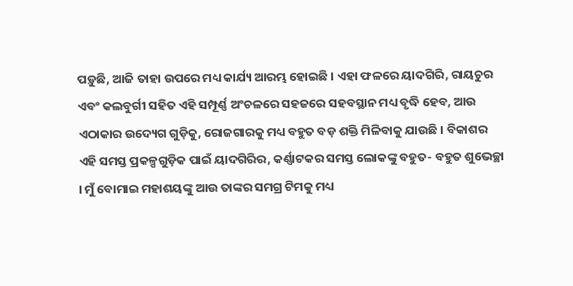ପଡ଼ୁଛି, ଆଜି ତାହା ଉପରେ ମଧ୍ୟ କାର୍ଯ୍ୟ ଆରମ୍ଭ ହୋଇଛି । ଏହା ଫଳରେ ୟାଦଗିରି, ରାୟଚୁର ଏବଂ କଲବୁର୍ଗୀ ସହିତ ଏହି ସମ୍ପୂର୍ଣ୍ଣ ଅଂଚଳରେ ସହଜରେ ସହବସ୍ଥାନ ମଧ୍ୟ ବୃଦ୍ଧି ହେବ, ଆଉ ଏଠାକାର ଉଦ୍ୟେଗ ଗୁଡ଼ିକୁ, ରୋଜଗାରକୁ ମଧ୍ୟ ବହୁତ ବଡ଼ ଶକ୍ତି ମିଳିବାକୁ ଯାଉଛି । ବିକାଶର ଏହି ସମସ୍ତ ପ୍ରକଳ୍ପଗୁଡ଼ିକ ପାଇଁ ୟାଦଗିରିର, କର୍ଣ୍ଣାଟକର ସମସ୍ତ ଲୋକଙ୍କୁ ବହୁତ- ବହୁତ ଶୁଭେଚ୍ଛା । ମୁଁ ବୋମାଇ ମହାଶୟଙ୍କୁ ଆଉ ତାଙ୍କର ସମଗ୍ର ଟିମକୁ ମଧ୍ୟ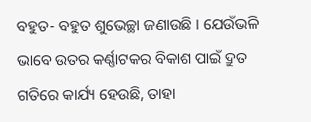ବହୁତ- ବହୁତ ଶୁଭେଚ୍ଛା ଜଣାଉଛି । ଯେଉଁଭଳି ଭାବେ ଉତର କର୍ଣ୍ଣାଟକର ବିକାଶ ପାଇଁ ଦ୍ରୁତ ଗତିରେ କାର୍ଯ୍ୟ ହେଉଛି, ତାହା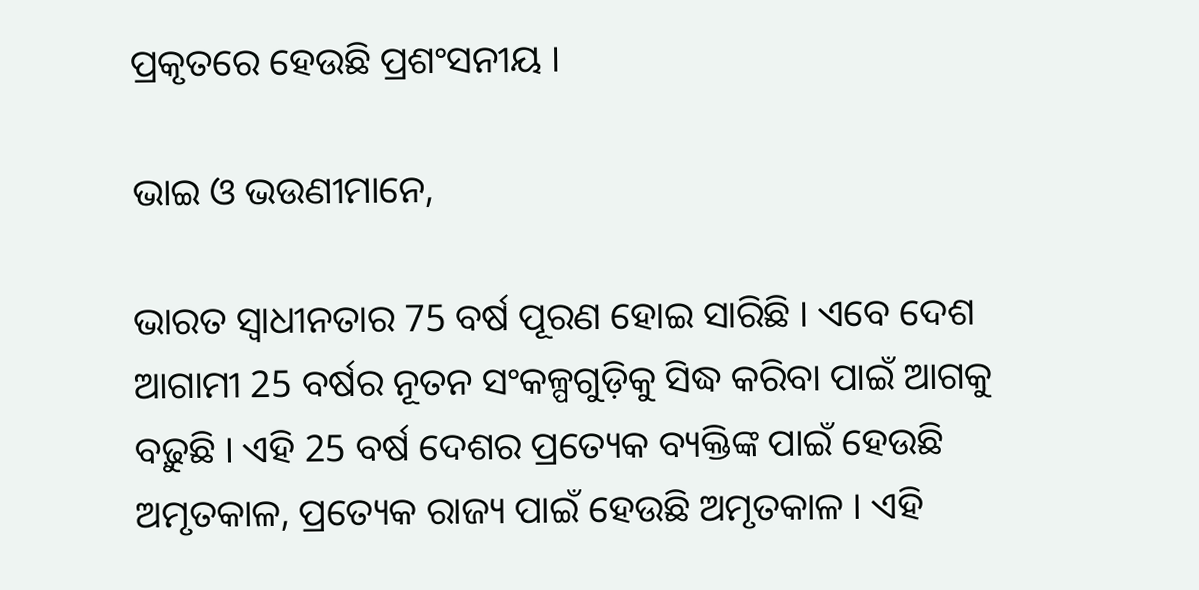ପ୍ରକୃତରେ ହେଉଛି ପ୍ରଶଂସନୀୟ ।

ଭାଇ ଓ ଭଉଣୀମାନେ,

ଭାରତ ସ୍ୱାଧୀନତାର 75 ବର୍ଷ ପୂରଣ ହୋଇ ସାରିଛି । ଏବେ ଦେଶ ଆଗାମୀ 25 ବର୍ଷର ନୂତନ ସଂକଳ୍ପଗୁଡ଼ିକୁ ସିଦ୍ଧ କରିବା ପାଇଁ ଆଗକୁ ବଢ଼ୁଛି । ଏହି 25 ବର୍ଷ ଦେଶର ପ୍ରତ୍ୟେକ ବ୍ୟକ୍ତିଙ୍କ ପାଇଁ ହେଉଛି ଅମୃତକାଳ, ପ୍ରତ୍ୟେକ ରାଜ୍ୟ ପାଇଁ ହେଉଛି ଅମୃତକାଳ । ଏହି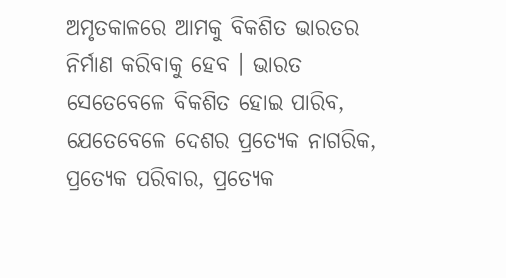ଅମୃତକାଳରେ ଆମକୁ ବିକଶିତ ଭାରତର ନିର୍ମାଣ କରିବାକୁ ହେବ । ଭାରତ ସେତେବେଳେ ବିକଶିତ ହୋଇ ପାରିବ, ଯେତେବେଳେ ଦେଶର ପ୍ରତ୍ୟେକ ନାଗରିକ, ପ୍ରତ୍ୟେକ ପରିବାର, ପ୍ରତ୍ୟେକ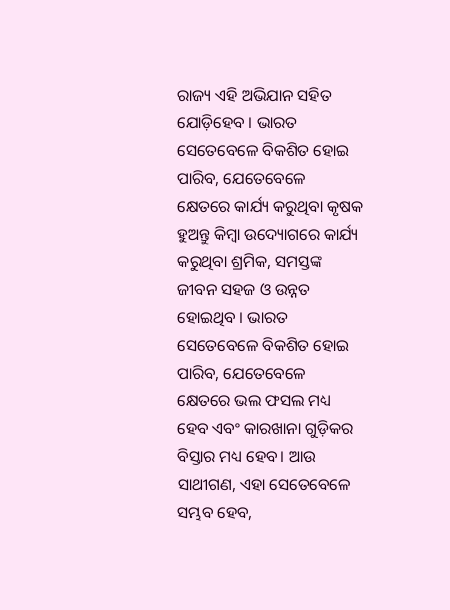ରାଜ୍ୟ ଏହି ଅଭିଯାନ ସହିତ ଯୋଡ଼ିହେବ । ଭାରତ ସେତେବେଳେ ବିକଶିତ ହୋଇ ପାରିବ, ଯେତେବେଳେ କ୍ଷେତରେ କାର୍ଯ୍ୟ କରୁଥିବା କୃଷକ ହୁଅନ୍ତୁ କିମ୍ବା ଉଦ୍ୟୋଗରେ କାର୍ଯ୍ୟ କରୁଥିବା ଶ୍ରମିକ, ସମସ୍ତଙ୍କ ଜୀବନ ସହଜ ଓ ଉନ୍ନତ ହୋଇଥିବ । ଭାରତ ସେତେବେଳେ ବିକଶିତ ହୋଇ ପାରିବ, ଯେତେବେଳେ କ୍ଷେତରେ ଭଲ ଫସଲ ମଧ୍ୟ ହେବ ଏବଂ କାରଖାନା ଗୁଡ଼ିକର ବିସ୍ତାର ମଧ୍ୟ ହେବ। ଆଉ ସାଥୀଗଣ, ଏହା ସେତେବେଳେ ସମ୍ଭବ ହେବ,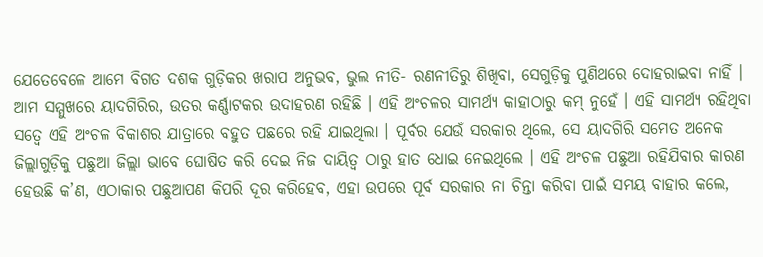ଯେତେବେଳେ ଆମେ ବିଗତ ଦଶକ ଗୁଡ଼ିକର ଖରାପ ଅନୁଭବ, ଭୁଲ ନୀତି- ରଣନୀତିରୁ ଶିଖିବା, ସେଗୁଡ଼ିକୁ ପୁଣିଥରେ ଦୋହରାଇବା ନାହିଁ । ଆମ ସମ୍ମୁଖରେ ୟାଦଗିରିର, ଉତର କର୍ଣ୍ଣାଟକର ଉଦାହରଣ ରହିଛି । ଏହି ଅଂଚଳର ସାମର୍ଥ୍ୟ କାହାଠାରୁ କମ୍ ନୁହେଁ । ଏହି ସାମର୍ଥ୍ୟ ରହିଥିବା ସତ୍ୱେ ଏହି ଅଂଚଳ ବିକାଶର ଯାତ୍ରାରେ ବହୁତ ପଛରେ ରହି ଯାଇଥିଲା । ପୂର୍ବର ଯେଉଁ ସରକାର ଥିଲେ, ସେ ୟାଦଗିରି ସମେତ ଅନେକ ଜିଲ୍ଲାଗୁଡ଼ିକୁ ପଛୁଆ ଜିଲ୍ଲା ଭାବେ ଘୋଷିତ କରି ଦେଇ ନିଜ ଦାୟିତ୍ୱ ଠାରୁ ହାତ ଧୋଇ ନେଇଥିଲେ । ଏହି ଅଂଚଳ ପଛୁଆ ରହିଯିବାର କାରଣ ହେଉଛି କ’ଣ, ଏଠାକାର ପଛୁଆପଣ କିପରି ଦୂର କରିହେବ, ଏହା ଉପରେ ପୂର୍ବ ସରକାର ନା ଚିନ୍ତା କରିବା ପାଇଁ ସମୟ ବାହାର କଲେ,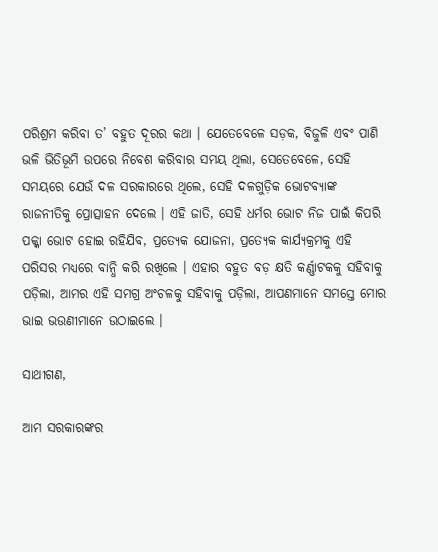ପରିଶ୍ରମ କରିବା ତ’ ବହୁତ ଦୂରର କଥା । ଯେତେବେଳେ ସଡ଼କ, ବିଜୁଳି ଏବଂ ପାଣି ଭଳି ଭିତିଭୂମି ଉପରେ ନିବେଶ କରିବାର ସମୟ ଥିଲା, ସେତେବେଳେ, ସେହି ସମୟରେ ଯେଉଁ ଦଳ ସରକାରରେ ଥିଲେ, ସେହି ଦଳଗୁଡ଼ିକ ଭୋଟବ୍ୟାଙ୍କ ରାଜନୀତିକୁ ପ୍ରୋତ୍ସାହନ ଦେଲେ । ଏହି ଜାତି, ସେହି ଧର୍ମର ଭୋଟ ନିଜ ପାଇଁ କିପରି ପକ୍କା ଭୋଟ ହୋଇ ରହିଯିବ, ପ୍ରତ୍ୟେକ ଯୋଜନା, ପ୍ରତ୍ୟେକ କାର୍ଯ୍ୟକ୍ରମକୁ ଏହି ପରିସର ମଧ୍ୟରେ ବାନ୍ଧି କରି ରଖିଲେ । ଏହାର ବହୁତ ବଡ଼ କ୍ଷତି କର୍ଣ୍ଣାଟକକୁ ସହିବାକୁ ପଡ଼ିଲା, ଆମର ଏହି ସମଗ୍ର ଅଂଚଳକୁ ସହିବାକୁ ପଡ଼ିଲା, ଆପଣମାନେ ସମସ୍ତେ ମୋର ଭାଇ ଭଉଣୀମାନେ ଉଠାଇଲେ ।

ସାଥୀଗଣ,

ଆମ ସରକାରଙ୍କର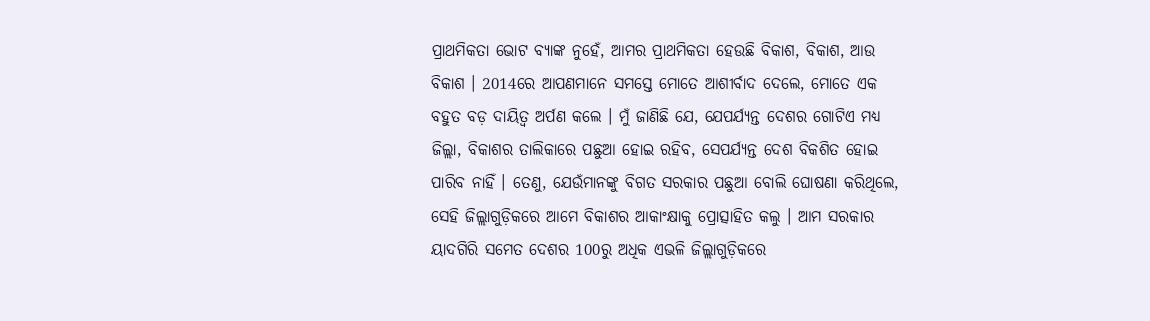ପ୍ରାଥମିକତା ଭୋଟ ବ୍ୟାଙ୍କ ନୁହେଁ, ଆମର ପ୍ରାଥମିକତା ହେଉଛି ବିକାଶ, ବିକାଶ, ଆଉ ବିକାଶ । 2014ରେ ଆପଣମାନେ ସମସ୍ତେ ମୋତେ ଆଶୀର୍ବାଦ ଦେଲେ, ମୋତେ ଏକ ବହୁତ ବଡ଼ ଦାୟିତ୍ୱ ଅର୍ପଣ କଲେ । ମୁଁ ଜାଣିଛି ଯେ, ଯେପର୍ଯ୍ୟନ୍ତ ଦେଶର ଗୋଟିଏ ମଧ୍ୟ ଜିଲ୍ଲା, ବିକାଶର ତାଲିକାରେ ପଛୁଆ ହୋଇ ରହିବ, ସେପର୍ଯ୍ୟନ୍ତ ଦେଶ ବିକଶିତ ହୋଇ ପାରିବ ନାହିଁ । ତେଣୁ, ଯେଉଁମାନଙ୍କୁ ବିଗତ ସରକାର ପଛୁଆ ବୋଲି ଘୋଷଣା କରିଥିଲେ, ସେହି ଜିଲ୍ଲାଗୁଡ଼ିକରେ ଆମେ ବିକାଶର ଆକାଂକ୍ଷାକୁ ପ୍ରୋତ୍ସାହିତ କଲୁ । ଆମ ସରକାର ୟାଦଗିରି ସମେତ ଦେଶର 100ରୁ ଅଧିକ ଏଭଳି ଜିଲ୍ଲାଗୁଡ଼ିକରେ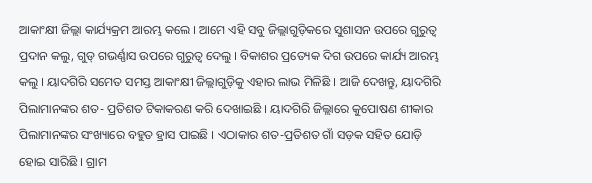ଆକାଂକ୍ଷୀ ଜିଲ୍ଲା କାର୍ଯ୍ୟକ୍ରମ ଆରମ୍ଭ କଲେ । ଆମେ ଏହି ସବୁ ଜିଲ୍ଲାଗୁଡ଼ିକରେ ସୁଶାସନ ଉପରେ ଗୁରୁତ୍ୱ ପ୍ରଦାନ କଲୁ, ଗୁଡ୍‌ ଗଭର୍ଣ୍ଣାସ ଉପରେ ଗୁରୁତ୍ୱ ଦେଲୁ । ବିକାଶର ପ୍ରତ୍ୟେକ ଦିଗ ଉପରେ କାର୍ଯ୍ୟ ଆରମ୍ଭ କଲୁ । ୟାଦଗିରି ସମେତ ସମସ୍ତ ଆକାଂକ୍ଷୀ ଜିଲ୍ଲାଗୁଡ଼ିକୁ ଏହାର ଲାଭ ମିଳିଛି । ଆଜି ଦେଖନ୍ତୁ, ୟାଦଗିରି ପିଲାମାନଙ୍କର ଶତ- ପ୍ରତିଶତ ଟିକାକରଣ କରି ଦେଖାଇଛି । ୟାଦଗିରି ଜିଲ୍ଲାରେ କୁପୋଷଣ ଶୀକାର ପିଲାମାନଙ୍କର ସଂଖ୍ୟାରେ ବହୁତ ହ୍ରାସ ପାଇଛି । ଏଠାକାର ଶତ-ପ୍ରତିଶତ ଗାଁ ସଡ଼କ ସହିତ ଯୋଡ଼ି ହୋଇ ସାରିଛି । ଗ୍ରାମ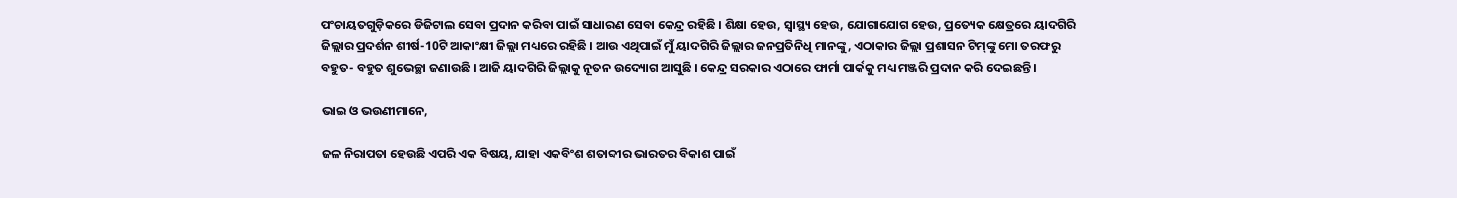ପଂଚାୟତଗୁଡ଼ିକରେ ଡିଜିଟାଲ ସେବା ପ୍ରଦାନ କରିବା ପାଇଁ ସାଧାରଣ ସେବା କେନ୍ଦ୍ର ରହିଛି । ଶିକ୍ଷା ହେଉ, ସ୍ୱାସ୍ଥ୍ୟ ହେଉ, ଯୋଗାଯୋଗ ହେଉ, ପ୍ରତ୍ୟେକ କ୍ଷେତ୍ରରେ ୟାଦଗିରି ଜିଲ୍ଲାର ପ୍ରଦର୍ଶନ ଶୀର୍ଷ-10ଟି ଆକାଂକ୍ଷୀ ଜିଲ୍ଲା ମଧ୍ୟରେ ରହିଛି । ଆଉ ଏଥିପାଇଁ ମୁଁ ୟାଦଗିରି ଜିଲ୍ଲାର ଜନପ୍ରତିନିଧି ମାନଙ୍କୁ, ଏଠାକାର ଜିଲ୍ଲା ପ୍ରଶାସନ ଟିମ୍‌ଙ୍କୁ ମୋ ତରଫରୁ ବହୁତ- ବହୁତ ଶୁଭେଚ୍ଛା ଜଣାଉଛି । ଆଜି ୟାଦଗିରି ଜିଲ୍ଲାକୁ ନୂତନ ଉଦ୍ୟୋଗ ଆସୁଛି । କେନ୍ଦ୍ର ସରକାର ଏଠାରେ ଫାର୍ମା ପାର୍କକୁ ମଧ୍ୟ ମଞ୍ଜରି ପ୍ରଦାନ କରି ଦେଇଛନ୍ତି ।

ଭାଇ ଓ ଭଉଣୀମାନେ,

ଜଳ ନିରାପତା ହେଉଛି ଏପରି ଏକ ବିଷୟ, ଯାହା ଏକବିଂଶ ଶତାବ୍ଦୀର ଭାରତର ବିକାଶ ପାଇଁ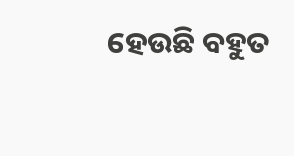ହେଉଛି ବହୁତ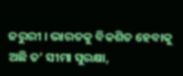ଜରୁରୀ । ଭାରତକୁ ବିକଶିତ ହେବାକୁ ଅଛି ତ’ ସୀମା ସୁରକ୍ଷା,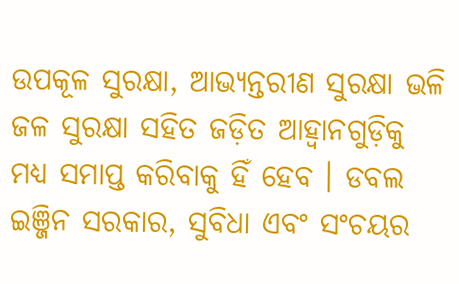ଉପକୂଳ ସୁରକ୍ଷା, ଆଭ୍ୟନ୍ତରୀଣ ସୁରକ୍ଷା ଭଳି ଜଳ ସୁରକ୍ଷା ସହିତ ଜଡ଼ିତ ଆହ୍ୱାନଗୁଡ଼ିକୁ ମଧ୍ୟ ସମାପ୍ତ କରିବାକୁ ହିଁ ହେବ । ଡବଲ ଇଞ୍ଜିନ ସରକାର, ସୁବିଧା ଏବଂ ସଂଚୟର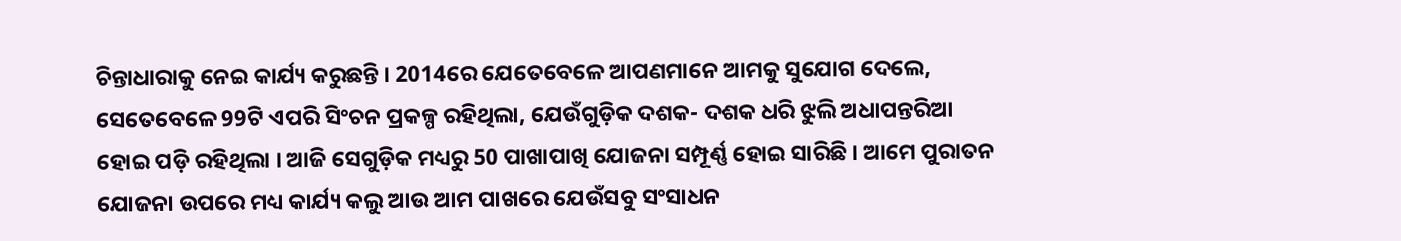ଚିନ୍ତାଧାରାକୁ ନେଇ କାର୍ଯ୍ୟ କରୁଛନ୍ତି । 2014ରେ ଯେତେବେଳେ ଆପଣମାନେ ଆମକୁ ସୁଯୋଗ ଦେଲେ, ସେତେବେଳେ 99ଟି ଏପରି ସିଂଚନ ପ୍ରକଳ୍ପ ରହିଥିଲା, ଯେଉଁଗୁଡ଼ିକ ଦଶକ- ଦଶକ ଧରି ଝୁଲି ଅଧାପନ୍ତରିଆ ହୋଇ ପଡ଼ି ରହିଥିଲା । ଆଜି ସେଗୁଡ଼ିକ ମଧ୍ୟରୁ 50 ପାଖାପାଖି ଯୋଜନା ସମ୍ପୂର୍ଣ୍ଣ ହୋଇ ସାରିଛି । ଆମେ ପୁରାତନ ଯୋଜନା ଉପରେ ମଧ୍ୟ କାର୍ଯ୍ୟ କଲୁ ଆଉ ଆମ ପାଖରେ ଯେଉଁସବୁ ସଂସାଧନ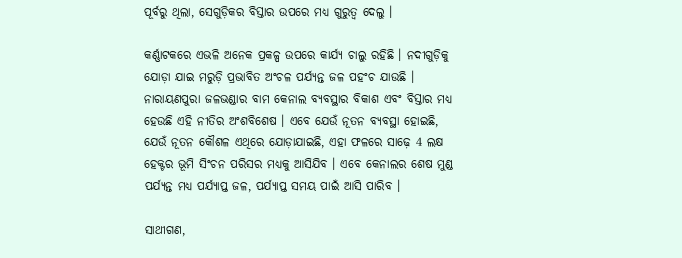ପୂର୍ବରୁ ଥିଲା, ସେଗୁଡ଼ିକର ବିସ୍ତାର ଉପରେ ମଧ୍ୟ ଗୁରୁତ୍ୱ ଦେଲୁ ।

କର୍ଣ୍ଣାଟକରେ ଏଭଳି ଅନେକ ପ୍ରକଳ୍ପ ଉପରେ କାର୍ଯ୍ୟ ଚାଲୁ ରହିଛି । ନଦୀଗୁଡ଼ିକୁ ଯୋଡ଼ା ଯାଇ ମରୁଡ଼ି ପ୍ରଭାବିତ ଅଂଚଳ ପର୍ଯ୍ୟନ୍ତ ଜଳ ପହଂଚ ଯାଉଛି । ନାରାୟଣପୁରା ଜଳଭଣ୍ଡାର ବାମ କେନାଲ ବ୍ୟବସ୍ଥାର ବିକାଶ ଏବଂ ବିସ୍ତାର ମଧ୍ୟ ହେଉଛି ଏହି ନୀତିର ଅଂଶବିଶେଷ । ଏବେ ଯେଉଁ ନୂତନ ବ୍ୟବସ୍ଥା ହୋଇଛି, ଯେଉଁ ନୂତନ କୌଶଳ ଏଥିରେ ଯୋଡ଼ାଯାଇଛି, ଏହା ଫଳରେ ସାଢ଼େ 4 ଲକ୍ଷ ହେକ୍ଟର ଭୂମି ସିଂଚନ ପରିସର ମଧ୍ୟକୁ ଆସିଯିବ । ଏବେ କେନାଲର ଶେଷ ମୁଣ୍ଡ ପର୍ଯ୍ୟନ୍ତ ମଧ୍ୟ ପର୍ଯ୍ୟାପ୍ତ ଜଳ, ପର୍ଯ୍ୟାପ୍ତ ସମୟ ପାଇଁ ଆସି ପାରିବ ।

ସାଥୀଗଣ,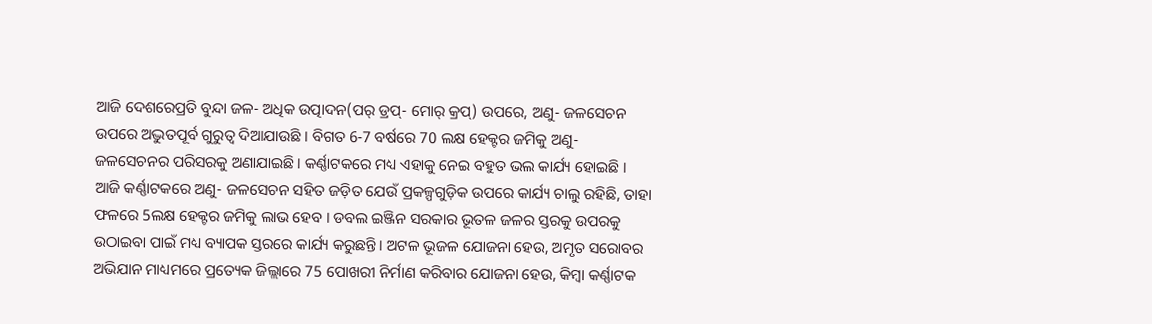ଆଜି ଦେଶରେପ୍ରତି ବୁନ୍ଦା ଜଳ- ଅଧିକ ଉତ୍ପାଦନ(ପର୍ ଡ୍ରପ୍‌- ମୋର୍ କ୍ରପ୍‌) ଉପରେ, ଅଣୁ- ଜଳସେଚନ ଉପରେ ଅଦ୍ଭୁତପୂର୍ବ ଗୁରୁତ୍ୱ ଦିଆଯାଉଛି । ବିଗତ 6-7 ବର୍ଷରେ 70 ଲକ୍ଷ ହେକ୍ଟର ଜମିକୁ ଅଣୁ- ଜଳସେଚନର ପରିସରକୁ ଅଣାଯାଇଛି । କର୍ଣ୍ଣାଟକରେ ମଧ୍ୟ ଏହାକୁ ନେଇ ବହୁତ ଭଲ କାର୍ଯ୍ୟ ହୋଇଛି । ଆଜି କର୍ଣ୍ଣାଟକରେ ଅଣୁ- ଜଳସେଚନ ସହିତ ଜଡ଼ିତ ଯେଉଁ ପ୍ରକଳ୍ପଗୁଡ଼ିକ ଉପରେ କାର୍ଯ୍ୟ ଚାଲୁ ରହିଛି, ତାହା ଫଳରେ 5ଲକ୍ଷ ହେକ୍ଟର ଜମିକୁ ଲାଭ ହେବ । ଡବଲ ଇଞ୍ଜିନ ସରକାର ଭୂତଳ ଜଳର ସ୍ତରକୁ ଉପରକୁ ଉଠାଇବା ପାଇଁ ମଧ୍ୟ ବ୍ୟାପକ ସ୍ତରରେ କାର୍ଯ୍ୟ କରୁଛନ୍ତି। ଅଟଳ ଭୂଜଳ ଯୋଜନା ହେଉ, ଅମୃତ ସରୋବର ଅଭିଯାନ ମାଧ୍ୟମରେ ପ୍ରତ୍ୟେକ ଜିଲ୍ଲାରେ 75 ପୋଖରୀ ନିର୍ମାଣ କରିବାର ଯୋଜନା ହେଉ, କିମ୍ବା କର୍ଣ୍ଣାଟକ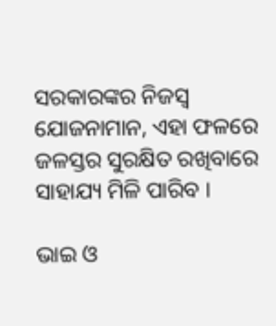ସରକାରଙ୍କର ନିଜସ୍ୱ ଯୋଜନାମାନ, ଏହା ଫଳରେ ଜଳସ୍ତର ସୁରକ୍ଷିତ ରଖିବାରେ ସାହାଯ୍ୟ ମିଳି ପାରିବ ।

ଭାଇ ଓ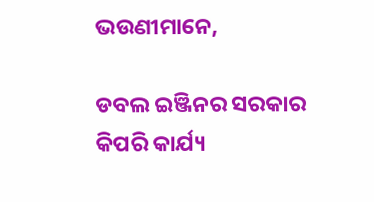ଭଉଣୀମାନେ,

ଡବଲ ଇଞ୍ଜିନର ସରକାର କିପରି କାର୍ଯ୍ୟ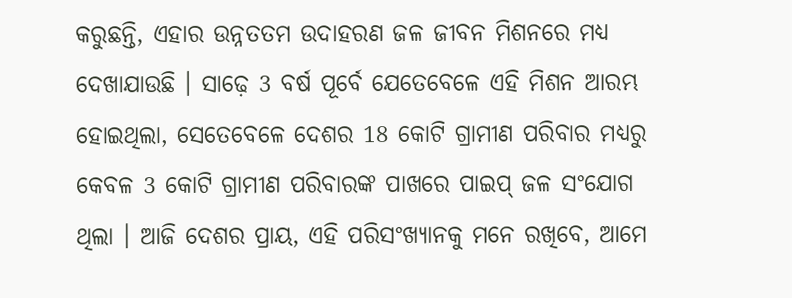କରୁଛନ୍ତି, ଏହାର ଉନ୍ନତତମ ଉଦାହରଣ ଜଳ ଜୀବନ ମିଶନରେ ମଧ୍ୟ ଦେଖାଯାଉଛି । ସାଢ଼େ 3 ବର୍ଷ ପୂର୍ବେ ଯେତେବେଳେ ଏହି ମିଶନ ଆରମ୍ଭ ହୋଇଥିଲା, ସେତେବେଳେ ଦେଶର 18 କୋଟି ଗ୍ରାମୀଣ ପରିବାର ମଧ୍ୟରୁ କେବଳ 3 କୋଟି ଗ୍ରାମୀଣ ପରିବାରଙ୍କ ପାଖରେ ପାଇପ୍ ଜଳ ସଂଯୋଗ ଥିଲା । ଆଜି ଦେଶର ପ୍ରାୟ, ଏହି ପରିସଂଖ୍ୟାନକୁ ମନେ ରଖିବେ, ଆମେ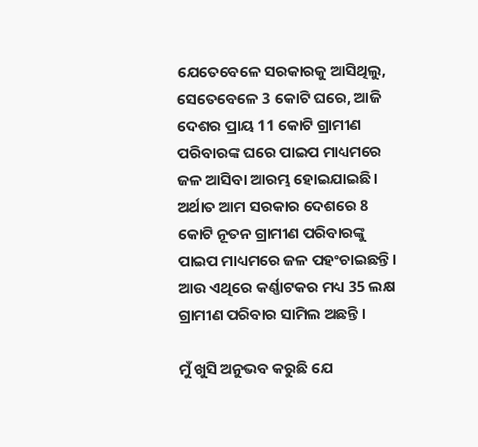ଯେତେବେଳେ ସରକାରକୁ ଆସିଥିଲୁ, ସେତେବେଳେ 3 କୋଟି ଘରେ, ଆଜି ଦେଶର ପ୍ରାୟ 11 କୋଟି ଗ୍ରାମୀଣ ପରିବାରଙ୍କ ଘରେ ପାଇପ ମାଧ୍ୟମରେ ଜଳ ଆସିବା ଆରମ୍ଭ ହୋଇଯାଇଛି । ଅର୍ଥାତ ଆମ ସରକାର ଦେଶରେ 8 କୋଟି ନୂତନ ଗ୍ରାମୀଣ ପରିବାରଙ୍କୁ ପାଇପ ମାଧ୍ୟମରେ ଜଳ ପହଂଚାଇଛନ୍ତି । ଆଉ ଏଥିରେ କର୍ଣ୍ଣାଟକର ମଧ୍ୟ 35 ଲକ୍ଷ ଗ୍ରାମୀଣ ପରିବାର ସାମିଲ ଅଛନ୍ତି ।

ମୁଁ ଖୁସି ଅନୁଭବ କରୁଛି ଯେ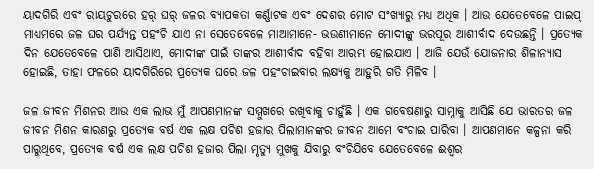ୟାଦଗିରି ଏବଂ ରାୟଚୁରରେ ହର୍ ଘର୍ ଜଳର ବ୍ୟାପକତା କର୍ଣ୍ଣାଟକ ଏବଂ ଦେଶର ମୋଟ ସଂଖ୍ୟାରୁ ମଧ୍ୟ ଅଧିକ । ଆଉ ଯେତେବେଳେ ପାଇପ୍ ମାଧ୍ୟମରେ ଜଳ ଘର ପର୍ଯ୍ୟନ୍ତ ପହଂଚି ଯାଏ ନା ସେତେବେଳେ ମାଆମାନେ- ଭଉଣୀମାନେ ମୋଦୀଙ୍କୁ ଭରପୂର ଆଶୀର୍ବାଦ ଦେଉଛନ୍ତି । ପ୍ରତ୍ୟେକ ଦିନ ଯେତେବେଳେ ପାଣି ଆସିଥାଏ, ମୋଦୀଙ୍କ ପାଇଁ ତାଙ୍କର ଆଶୀର୍ବାଦ ବହିବା ଆରମ୍ଭ ହୋଇଯାଏ । ଆଜି ଯେଉଁ ଯୋଜନାର ଶିଳାନ୍ୟାସ ହୋଇଛି, ତାହା ଫଳରେ ୟାଦଗିରିରେ ପ୍ରତ୍ୟେକ ଘରେ ଜଳ ପହଂଚାଇବାର ଲକ୍ଷ୍ୟକୁ ଆହୁରି ଗତି ମିଳିବ ।

ଜଳ ଜୀବନ ମିଶନର ଆଉ ଏକ ଲାଭ ମୁଁ ଆପଣମାନଙ୍କ ସମ୍ମୁଖରେ ରଖିବାକୁ ଚାହୁଁଛି । ଏକ ଗବେଷଣାରୁ ସାମ୍ନାକୁ ଆସିଛି ଯେ ଭାରତର ଜଳ ଜୀବନ ମିଶନ କାରଣରୁ ପ୍ରତ୍ୟେକ ବର୍ଷ ଏକ ଲକ୍ଷ ପଚିଶ ହଜାର ପିଲାମାନଙ୍କର ଜୀବନ ଆମେ ବଂଚାଇ ପାରିବା । ଆପଣମାନେ କଳ୍ପନା କରି ପାରୁଥିବେ, ପ୍ରତ୍ୟେକ ବର୍ଷ ଏକ ଲକ୍ଷ ପଚିଶ ହଜାର ପିଲା ମୃତ୍ୟୁ ମୁଖକୁ ଯିବାରୁ ବଂଚିଯିବେ ଯେତେବେଳେ ଈଶ୍ୱର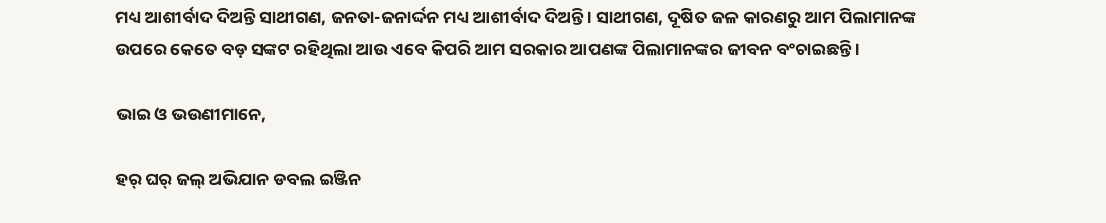ମଧ୍ୟ ଆଶୀର୍ବାଦ ଦିଅନ୍ତି ସାଥୀଗଣ, ଜନତା-ଜନାର୍ଦ୍ଦନ ମଧ୍ୟ ଆଶୀର୍ବାଦ ଦିଅନ୍ତି । ସାଥୀଗଣ, ଦୂଷିତ ଜଳ କାରଣରୁ ଆମ ପିଲାମାନଙ୍କ ଉପରେ କେତେ ବଡ଼ ସଙ୍କଟ ରହିଥିଲା ଆଉ ଏବେ କିପରି ଆମ ସରକାର ଆପଣଙ୍କ ପିଲାମାନଙ୍କର ଜୀବନ ବଂଚାଇଛନ୍ତି ।

ଭାଇ ଓ ଭଉଣୀମାନେ,

ହର୍ ଘର୍ ଜଲ୍ ଅଭିଯାନ ଡବଲ ଇଞ୍ଜିନ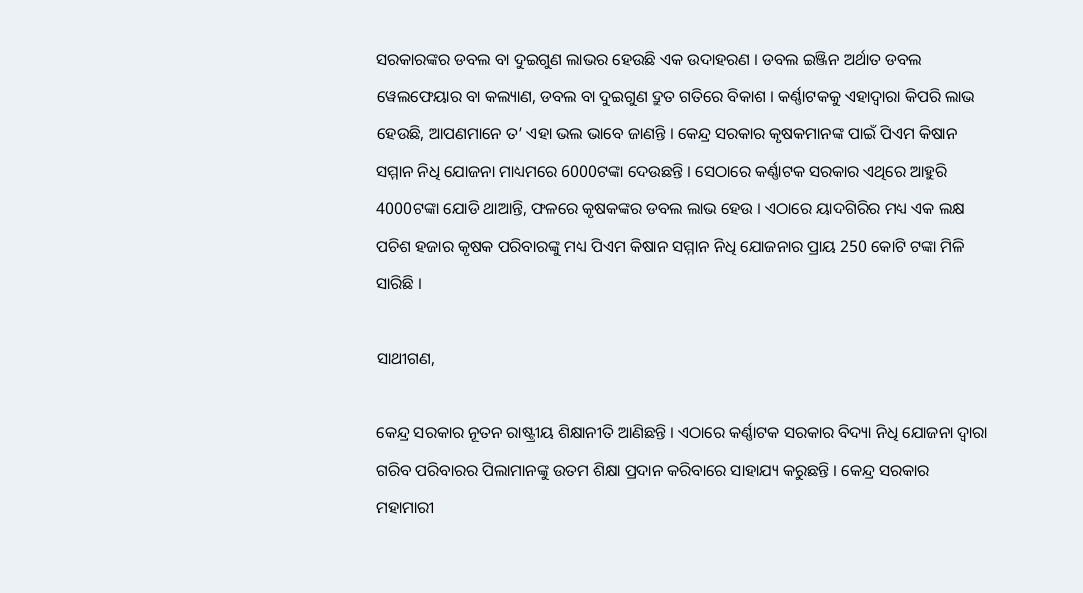ସରକାରଙ୍କର ଡବଲ ବା ଦୁଇଗୁଣ ଲାଭର ହେଉଛି ଏକ ଉଦାହରଣ । ଡବଲ ଇଞ୍ଜିନ ଅର୍ଥାତ ଡବଲ ୱେଲଫେୟାର ବା କଲ୍ୟାଣ, ଡବଲ ବା ଦୁଇଗୁଣ ଦ୍ରୁତ ଗତିରେ ବିକାଶ । କର୍ଣ୍ଣାଟକକୁ ଏହାଦ୍ୱାରା କିପରି ଲାଭ ହେଉଛି, ଆପଣମାନେ ତ’ ଏହା ଭଲ ଭାବେ ଜାଣନ୍ତି । କେନ୍ଦ୍ର ସରକାର କୃଷକମାନଙ୍କ ପାଇଁ ପିଏମ କିଷାନ ସମ୍ମାନ ନିଧି ଯୋଜନା ମାଧ୍ୟମରେ 6000ଟଙ୍କା ଦେଉଛନ୍ତି । ସେଠାରେ କର୍ଣ୍ଣାଟକ ସରକାର ଏଥିରେ ଆହୁରି 4000ଟଙ୍କା ଯୋଡି ଥାଆନ୍ତି, ଫଳରେ କୃଷକଙ୍କର ଡବଲ ଲାଭ ହେଉ । ଏଠାରେ ୟାଦଗିରିର ମଧ୍ୟ ଏକ ଲକ୍ଷ ପଚିଶ ହଜାର କୃଷକ ପରିବାରଙ୍କୁ ମଧ୍ୟ ପିଏମ କିଷାନ ସମ୍ମାନ ନିଧି ଯୋଜନାର ପ୍ରାୟ 250 କୋଟି ଟଙ୍କା ମିଳି ସାରିଛି ।

ସାଥୀଗଣ,

କେନ୍ଦ୍ର ସରକାର ନୂତନ ରାଷ୍ଟ୍ରୀୟ ଶିକ୍ଷାନୀତି ଆଣିଛନ୍ତି । ଏଠାରେ କର୍ଣ୍ଣାଟକ ସରକାର ବିଦ୍ୟା ନିଧି ଯୋଜନା ଦ୍ୱାରା ଗରିବ ପରିବାରର ପିଲାମାନଙ୍କୁ ଉତମ ଶିକ୍ଷା ପ୍ରଦାନ କରିବାରେ ସାହାଯ୍ୟ କରୁଛନ୍ତି । କେନ୍ଦ୍ର ସରକାର ମହାମାରୀ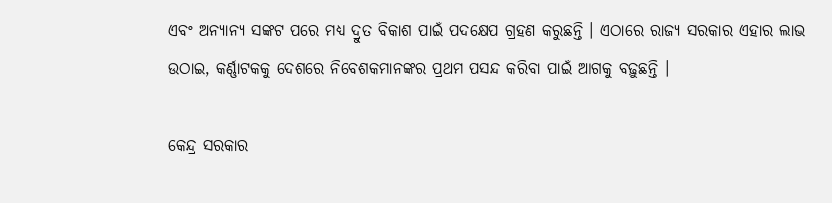ଏବଂ ଅନ୍ୟାନ୍ୟ ସଙ୍କଟ ପରେ ମଧ୍ୟ ଦ୍ରୁତ ବିକାଶ ପାଇଁ ପଦକ୍ଷେପ ଗ୍ରହଣ କରୁଛନ୍ତି । ଏଠାରେ ରାଜ୍ୟ ସରକାର ଏହାର ଲାଭ ଉଠାଇ, କର୍ଣ୍ଣାଟକକୁ ଦେଶରେ ନିବେଶକମାନଙ୍କର ପ୍ରଥମ ପସନ୍ଦ କରିବା ପାଇଁ ଆଗକୁ ବଢ଼ୁଛନ୍ତି ।

କେନ୍ଦ୍ର ସରକାର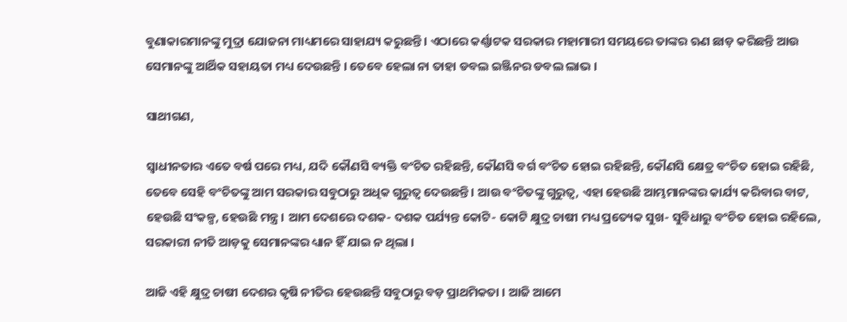ବୁଣାକାରମାନଙ୍କୁ ମୁଦ୍ରା ଯୋଜନା ମାଧ୍ୟମରେ ସାହାଯ୍ୟ କରୁଛନ୍ତି । ଏଠାରେ କର୍ଣ୍ଣାଟକ ସରକାର ମହାମାରୀ ସମୟରେ ତାଙ୍କର ଋଣ ଛାଡ଼ କରିଛନ୍ତି ଆଉ ସେମାନଙ୍କୁ ଆର୍ଥିକ ସହାୟତା ମଧ୍ୟ ଦେଉଛନ୍ତି । ତେବେ ହେଲା ନା ତାହା ଡବଲ ଇଞ୍ଜିନର ଡବଲ ଲାଭ ।

ସାଥୀଗଣ,

ସ୍ୱାଧୀନତାର ଏତେ ବର୍ଷ ପରେ ମଧ୍ୟ, ଯଦି କୌଣସି ବ୍ୟକ୍ତି ବଂଚିତ ରହିଛନ୍ତି, କୌଣସି ବର୍ଗ ବଂଚିତ ହୋଇ ରହିଛନ୍ତି, କୌଣସି କ୍ଷେତ୍ର ବଂଚିତ ହୋଇ ରହିଛି, ତେବେ ସେହି ବଂଚିତଙ୍କୁ ଆମ ସରକାର ସବୁଠାରୁ ଅଧିକ ଗୁରୁତ୍ୱ ଦେଉଛନ୍ତି । ଆଉ ବଂଚିତଙ୍କୁ ଗୁରୁତ୍ୱ, ଏହା ହେଉଛି ଆମ୍ଭମାନଙ୍କର କାର୍ଯ୍ୟ କରିବାର ବାଟ, ହେଉଛି ସଂକଳ୍ପ, ହେଉଛି ମନ୍ତ୍ର । ଆମ ଦେଶରେ ଦଶକ- ଦଶକ ପର୍ଯ୍ୟନ୍ତ କୋଟି- କୋଟି କ୍ଷୁଦ୍ର ଚାଷୀ ମଧ୍ୟ ପ୍ରତ୍ୟେକ ସୁଖ- ସୁବିଧାରୁ ବଂଚିତ ହୋଇ ରହିଲେ, ସରକାରୀ ନୀତି ଆଡ଼କୁ ସେମାନଙ୍କର ଧ୍ୟାନ ହିଁ ଯାଇ ନ ଥିଲା ।

ଆଜି ଏହି କ୍ଷୁଦ୍ର ଚାଷୀ ଦେଶର କୃଷି ନୀତିର ହେଉଛନ୍ତି ସବୁଠାରୁ ବଡ଼ ପ୍ରାଥମିକତା । ଆଜି ଆମେ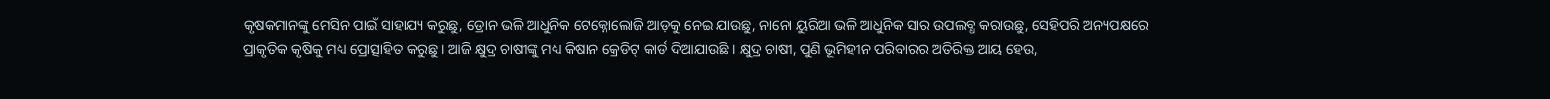କୃଷକମାନଙ୍କୁ ମେସିନ ପାଇଁ ସାହାଯ୍ୟ କରୁଛୁ, ଡ୍ରୋନ ଭଳି ଆଧୁନିକ ଟେକ୍ନୋଲୋଜି ଆଡ଼କୁ ନେଇ ଯାଉଛୁ, ନାନୋ ୟୁରିଆ ଭଳି ଆଧୁନିକ ସାର ଉପଲବ୍ଧ କରାଉଛୁ, ସେହିପରି ଅନ୍ୟପକ୍ଷରେ ପ୍ରାକୃତିକ କୃଷିକୁ ମଧ୍ୟ ପ୍ରୋତ୍ସାହିତ କରୁଛୁ । ଆଜି କ୍ଷୁଦ୍ର ଚାଷୀଙ୍କୁ ମଧ୍ୟ କିଷାନ କ୍ରେଡିଟ୍ କାର୍ଡ ଦିଆଯାଉଛି । କ୍ଷୁଦ୍ର ଚାଷୀ, ପୁଣି ଭୂମିହୀନ ପରିବାରର ଅତିରିକ୍ତ ଆୟ ହେଉ,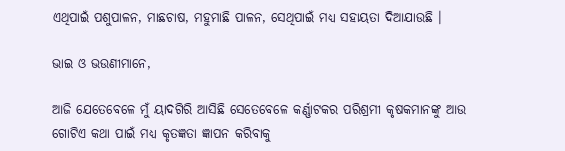ଏଥିପାଇଁ ପଶୁପାଳନ, ମାଛଚାଷ, ମହୁମାଛି ପାଳନ, ସେଥିପାଇଁ ମଧ୍ୟ ସହାୟତା ଦିଆଯାଉଛି ।

ଭାଇ ଓ ଭଉଣୀମାନେ,

ଆଜି ଯେତେବେଳେ ମୁଁ ୟାଦଗିରି ଆସିଛି ସେତେବେଳେ କର୍ଣ୍ଣାଟକର ପରିଶ୍ରମୀ କୃଷକମାନଙ୍କୁ ଆଉ ଗୋଟିଏ କଥା ପାଇଁ ମଧ୍ୟ କୃତଜ୍ଞତା ଜ୍ଞାପନ କରିବାକୁ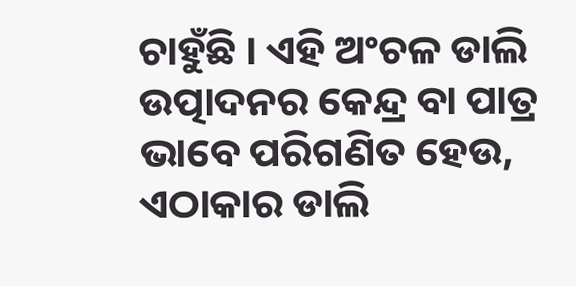ଚାହୁଁଛି । ଏହି ଅଂଚଳ ଡାଲି ଉତ୍ପାଦନର କେନ୍ଦ୍ର ବା ପାତ୍ର ଭାବେ ପରିଗଣିତ ହେଉ, ଏଠାକାର ଡାଲି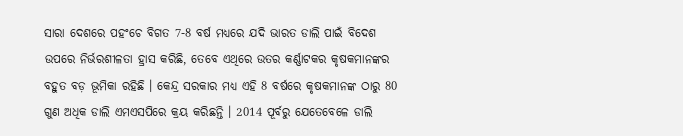ସାରା ଦେଶରେ ପହଂଚେ ବିଗତ 7-8 ବର୍ଷ ମଧ୍ୟରେ ଯଦି ଭାରତ ଡାଲି ପାଇଁ ବିଦେଶ ଉପରେ ନିର୍ଭରଶୀଳତା ହ୍ରାସ କରିଛି, ତେବେ ଏଥିରେ ଉତର କର୍ଣ୍ଣାଟକର କୃଷକମାନଙ୍କର ବହୁତ ବଡ଼ ଭୂମିକା ରହିଛି । କେନ୍ଦ୍ର ସରକାର ମଧ୍ୟ ଏହି 8 ବର୍ଷରେ କୃଷକମାନଙ୍କ ଠାରୁ 80 ଗୁଣ ଅଧିକ ଡାଲି ଏମଏସପିରେ କ୍ରୟ କରିଛନ୍ତି । 2014 ପୂର୍ବରୁ ଯେତେବେଳେ ଡାଲି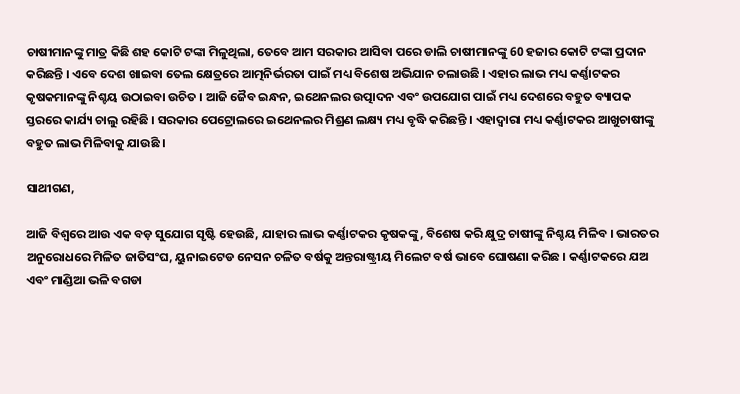ଚାଷୀମାନଙ୍କୁ ମାତ୍ର କିଛି ଶହ କୋଟି ଟଙ୍କା ମିଳୁଥିଲା, ତେବେ ଆମ ସରକାର ଆସିବା ପରେ ଡାଲି ଚାଷୀମାନଙ୍କୁ 60 ହଜାର କୋଟି ଟଙ୍କା ପ୍ରଦାନ କରିଛନ୍ତି । ଏବେ ଦେଶ ଖାଇବା ତେଲ କ୍ଷେତ୍ରରେ ଆତ୍ମନିର୍ଭରତା ପାଇଁ ମଧ୍ୟ ବିଶେଷ ଅଭିଯାନ ଚଲାଉଛି । ଏହାର ଲାଭ ମଧ୍ୟ କର୍ଣ୍ଣାଟକର କୃଷକମାନଙ୍କୁ ନିଶ୍ଚୟ ଉଠାଇବା ଉଚିତ । ଆଜି ଜୈବ ଇନ୍ଧନ, ଇଥେନଲର ଉତ୍ପାଦନ ଏବଂ ଉପଯୋଗ ପାଇଁ ମଧ୍ୟ ଦେଶରେ ବହୁତ ବ୍ୟାପକ ସ୍ତରରେ କାର୍ଯ୍ୟ ଚାଲୁ ରହିଛି । ସରକାର ପେଟ୍ରୋଲରେ ଇଥେନଲର ମିଶ୍ରଣ ଲକ୍ଷ୍ୟ ମଧ୍ୟ ବୃଦ୍ଧି କରିଛନ୍ତି । ଏହାଦ୍ୱାରା ମଧ୍ୟ କର୍ଣ୍ଣାଟକର ଆଖୁଚାଷୀଙ୍କୁ ବହୁତ ଲାଭ ମିଳିବାକୁ ଯାଉଛି ।

ସାଥୀଗଣ,

ଆଜି ବିଶ୍ୱରେ ଆଉ ଏକ ବଡ଼ ସୁଯୋଗ ସୃଷ୍ଟି ହେଉଛି, ଯାହାର ଲାଭ କର୍ଣ୍ଣାଟକର କୃଷକଙ୍କୁ, ବିଶେଷ କରି କ୍ଷୁଦ୍ର ଚାଷୀଙ୍କୁ ନିଶ୍ଚୟ ମିଳିବ । ଭାରତର ଅନୁରୋଧରେ ମିଳିତ ଜାତିସଂଘ, ୟୁନାଇଟେଡ ନେସନ ଚଳିତ ବର୍ଷକୁ ଅନ୍ତରାଷ୍ଟ୍ରୀୟ ମିଲେଟ ବର୍ଷ ଭାବେ ଘୋଷଣା କରିଛ । କର୍ଣ୍ଣାଟକରେ ଯଅ ଏବଂ ମାଣ୍ଡିଆ ଭଳି ବଗଡା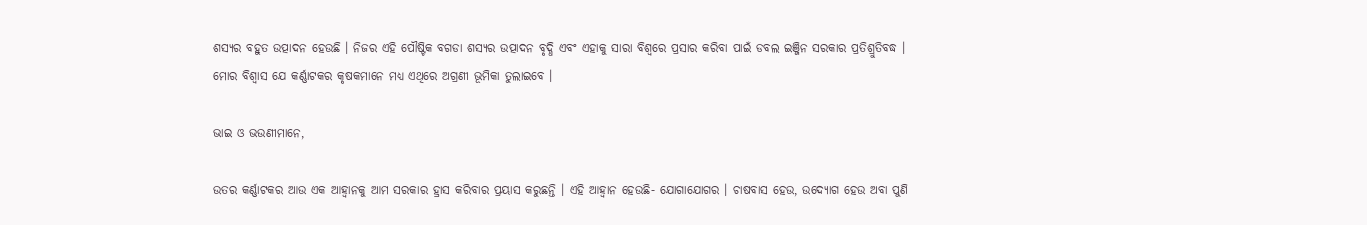ଶସ୍ୟର ବହୁତ ଉତ୍ପାଦନ ହେଉଛି । ନିଜର ଏହି ପୌଷ୍ଟିକ ବଗଡା ଶସ୍ୟର ଉତ୍ପାଦନ ବୃଦ୍ଧି ଏବଂ ଏହାକୁ ସାରା ବିଶ୍ୱରେ ପ୍ରସାର କରିବା ପାଇଁ ଡବଲ ଇଞ୍ଜିନ ସରକାର ପ୍ରତିଶ୍ରୁତିବଦ୍ଧ । ମୋର ବିଶ୍ୱାସ ଯେ କର୍ଣ୍ଣାଟକର କୃଷକମାନେ ମଧ୍ୟ ଏଥିରେ ଅଗ୍ରଣୀ ଭୂମିକା ତୁଲାଇବେ ।

ଭାଇ ଓ ଭଉଣୀମାନେ,

ଉତର କର୍ଣ୍ଣାଟକର ଆଉ ଏକ ଆହ୍ୱାନକୁ ଆମ ସରକାର ହ୍ରାସ କରିବାର ପ୍ରୟାସ କରୁଛନ୍ତି । ଏହି ଆହ୍ୱାନ ହେଉଛି- ଯୋଗାଯୋଗର । ଚାଷବାସ ହେଉ, ଉଦ୍ୟୋଗ ହେଉ ଅବା ପୁଣି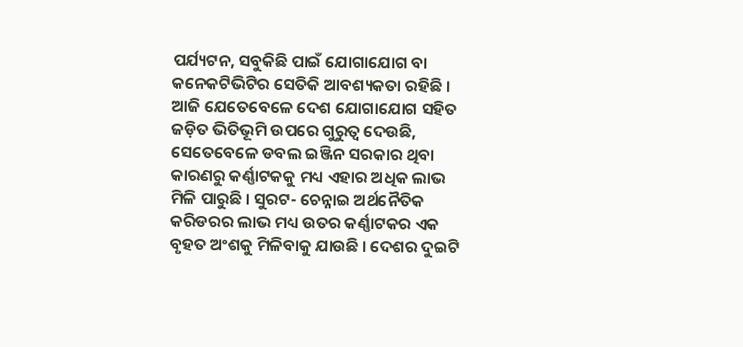ପର୍ଯ୍ୟଟନ, ସବୁକିଛି ପାଇଁ ଯୋଗାଯୋଗ ବା କନେକଟିଭିଟିର ସେତିକି ଆବଶ୍ୟକତା ରହିଛି । ଆଜି ଯେତେବେଳେ ଦେଶ ଯୋଗାଯୋଗ ସହିତ ଜଡ଼ିତ ଭିତିଭୂମି ଉପରେ ଗୁରୁତ୍ୱ ଦେଉଛି, ସେତେବେଳେ ଡବଲ ଇଞ୍ଜିନ ସରକାର ଥିବା କାରଣରୁ କର୍ଣ୍ଣାଟକକୁ ମଧ୍ୟ ଏହାର ଅଧିକ ଲାଭ ମିଳି ପାରୁଛି । ସୁରଟ- ଚେନ୍ନାଇ ଅର୍ଥନୈତିକ କରିଡରର ଲାଭ ମଧ୍ୟ ଉତର କର୍ଣ୍ଣାଟକର ଏକ ବୃହତ ଅଂଶକୁ ମିଳିବାକୁ ଯାଉଛି । ଦେଶର ଦୁଇଟି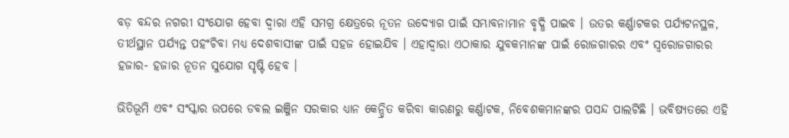ବଡ଼ ବନ୍ଦର ନଗରୀ ସଂଯୋଗ ହେବା ଦ୍ୱାରା ଏହି ସମଗ୍ର କ୍ଷେତ୍ରରେ ନୂତନ ଉଦ୍ୟୋଗ ପାଇଁ ସମ୍ଭାବନାମାନ ବୃଦ୍ଧି ପାଇବ । ଉତର କର୍ଣ୍ଣାଟକର ପର୍ଯ୍ୟଟନସ୍ଥଳ, ତୀର୍ଥସ୍ଥାନ ପର୍ଯ୍ୟନ୍ତ ପହଂଚିବା ମଧ୍ୟ ଦେଶବାସୀଙ୍କ ପାଇଁ ସହଜ ହୋଇଯିବ । ଏହାଦ୍ୱାରା ଏଠାକାର ଯୁବକମାନଙ୍କ ପାଇଁ ରୋଜଗାରର ଏବଂ ସ୍ୱରୋଜଗାରର ହଜାର- ହଜାର ନୂତନ ସୁଯୋଗ ସୃଷ୍ଟି ହେବ ।

ଭିତିଭୂମି ଏବଂ ସଂସ୍କାର ଉପରେ ଡବଲ ଇଞ୍ଜିନ ସରକାର ଧ୍ୟାନ କେନ୍ଦ୍ରିତ କରିବା କାରଣରୁ କର୍ଣ୍ଣାଟକ, ନିବେଶକମାନଙ୍କର ପସନ୍ଦ ପାଲଟିଛି । ଭବିଷ୍ୟତରେ ଏହି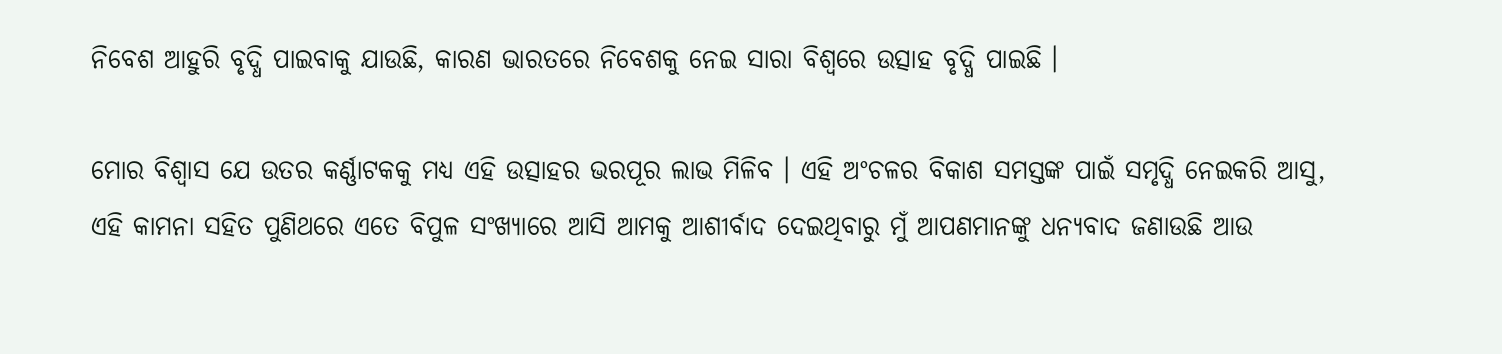ନିବେଶ ଆହୁରି ବୃଦ୍ଧି ପାଇବାକୁ ଯାଉଛି, କାରଣ ଭାରତରେ ନିବେଶକୁ ନେଇ ସାରା ବିଶ୍ୱରେ ଉତ୍ସାହ ବୃଦ୍ଧି ପାଇଛି ।

ମୋର ବିଶ୍ୱାସ ଯେ ଉତର କର୍ଣ୍ଣାଟକକୁ ମଧ୍ୟ ଏହି ଉତ୍ସାହର ଭରପୂର ଲାଭ ମିଳିବ । ଏହି ଅଂଚଳର ବିକାଶ ସମସ୍ତଙ୍କ ପାଇଁ ସମୃଦ୍ଧି ନେଇକରି ଆସୁ, ଏହି କାମନା ସହିତ ପୁଣିଥରେ ଏତେ ବିପୁଳ ସଂଖ୍ୟାରେ ଆସି ଆମକୁ ଆଶୀର୍ବାଦ ଦେଇଥିବାରୁ ମୁଁ ଆପଣମାନଙ୍କୁ ଧନ୍ୟବାଦ ଜଣାଉଛି ଆଉ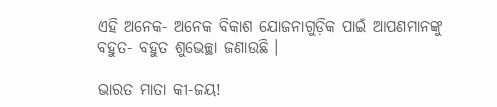ଏହି ଅନେକ- ଅନେକ ବିକାଶ ଯୋଜନାଗୁଡ଼ିକ ପାଇଁ ଆପଣମାନଙ୍କୁ ବହୁତ- ବହୁତ ଶୁଭେଚ୍ଛା ଜଣାଉଛି ।

ଭାରତ ମାତା କୀ-ଜୟ!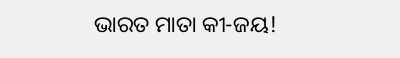ଭାରତ ମାତା କୀ-ଜୟ!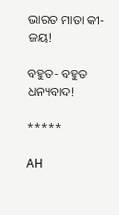ଭାରତ ମାତା କୀ-ଜୟ!

ବହୁତ- ବହୁତ ଧନ୍ୟବାଦ!

*****

AH